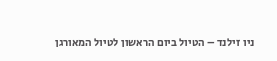ניו זילנד – הטיול ביום הראשון לטיול המאורגן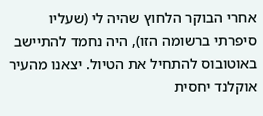אחרי הבוקר הלחוץ שהיה לי (שעליו סיפרתי ברשומה הזו), היה נחמד להתיישב באוטובוס להתחיל את הטיול. יצאנו מהעיר אוקלנד יחסית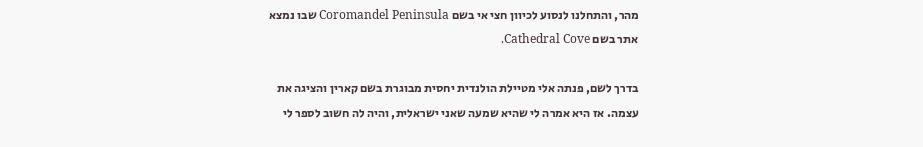מהר, והתחלנו לנסוע לכיוון חצי אי בשם Coromandel Peninsula שבו נמצא אתר בשם Cathedral Cove.

בדרך לשם, פנתה אלי מטיילת הולנדית יחסית מבוגרת בשם קארין והציגה את עצמה. אז היא אמרה לי שהיא שמעה שאני ישראלית, והיה לה חשוב לספר לי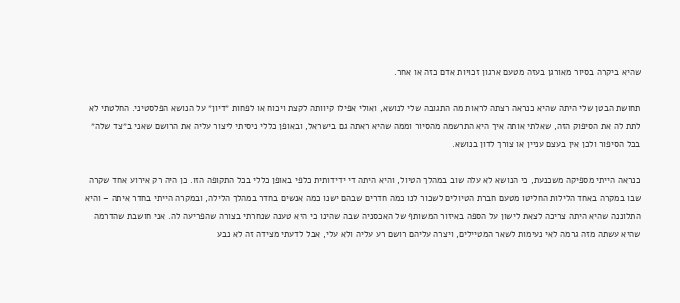שהיא ביקרה בסיור מאורגן בעזה מטעם ארגון זכויות אדם כזה או אחר.

תחושת הבטן שלי היתה שהיא כנראה רצתה לראות מה התגובה שלי לנושא, ואולי אפילו קיוותה לקצת ויכוח או לפחות ״דיון״ על הנושא הפלסטיני. החלטתי לא לתת לה את הסיפוק הזה, שאלתי אותה איך היא התרשמה מהסיור וממה שהיא ראתה גם בישראל, ובאופן כללי ניסיתי ליצור עליה את הרושם שאני ב״צד שלה״ בכל הסיפור ולכן אין בעצם עניין או צורך לדון בנושא.

כנראה הייתי מספיקה משכנעת, כי הנושא לא עלה שוב במהלך הטיול, והיא היתה די ידידותית כלפי באופן כללי בכל התקופה הזו. כן היה רק אירוע אחד שקרה שבו במקרה באחד הלילות החליטו מטעם חברת הטיולים לשכור לנו כמה חדרים שבהם ישנו כמה אנשים בחדר במהלך הלילה, ובמקרה הייתי בחדר איתה – והיא התלוננה שהיא היתה צריכה לצאת לישון על הספה באיזור המשותף של האכסניה שבה שהינו כי היא טענה שנחרתי בצורה שהפריעה לה. אני חושבת שהדרמה שהיא עשתה מזה גרמה לאי נעימות לשאר המטיילים, ויצרה עליהם רושם רע עליה ולא עלי, אבל לדעתי מצידה זה לא נבע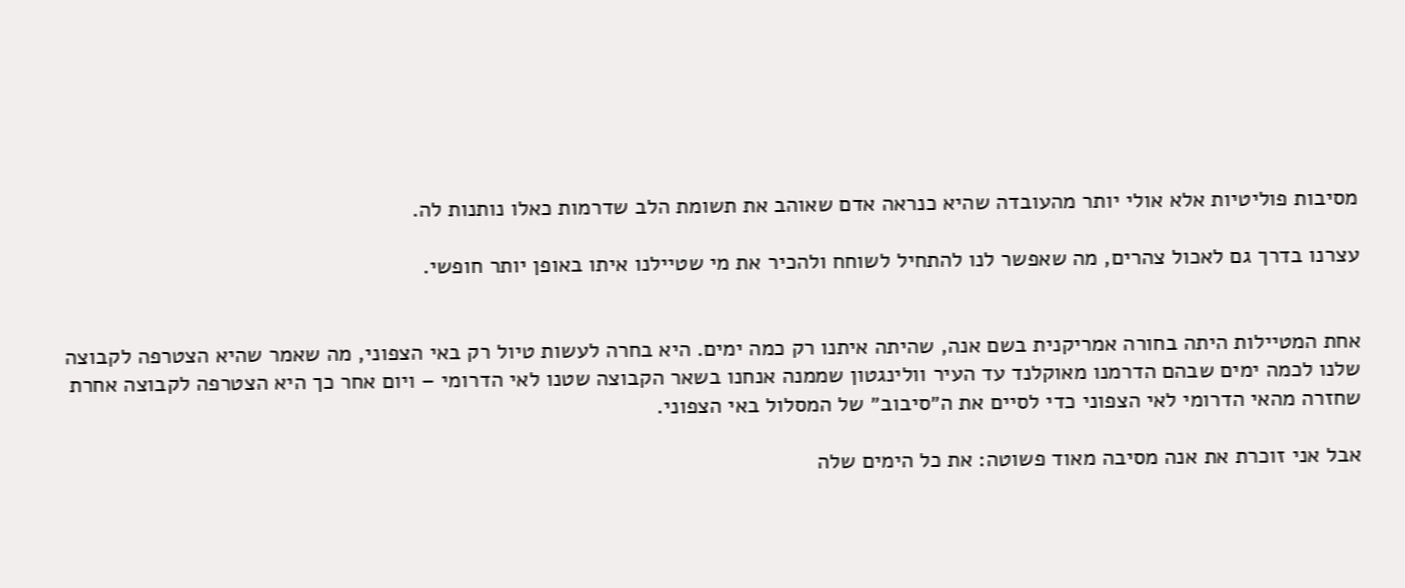מסיבות פוליטיות אלא אולי יותר מהעובדה שהיא כנראה אדם שאוהב את תשומת הלב שדרמות כאלו נותנות לה.

עצרנו בדרך גם לאכול צהרים, מה שאפשר לנו להתחיל לשוחח ולהכיר את מי שטיילנו איתו באופן יותר חופשי.


אחת המטיילות היתה בחורה אמריקנית בשם אנה, שהיתה איתנו רק כמה ימים. היא בחרה לעשות טיול רק באי הצפוני, מה שאמר שהיא הצטרפה לקבוצה שלנו לכמה ימים שבהם הדרמנו מאוקלנד עד העיר וולינגטון שממנה אנחנו בשאר הקבוצה שטנו לאי הדרומי – ויום אחר כך היא הצטרפה לקבוצה אחרת שחזרה מהאי הדרומי לאי הצפוני כדי לסיים את ה״סיבוב״ של המסלול באי הצפוני.

אבל אני זוכרת את אנה מסיבה מאוד פשוטה: את כל הימים שלה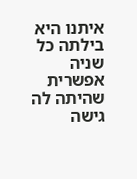איתנו היא בילתה כל שניה אפשרית שהיתה לה גישה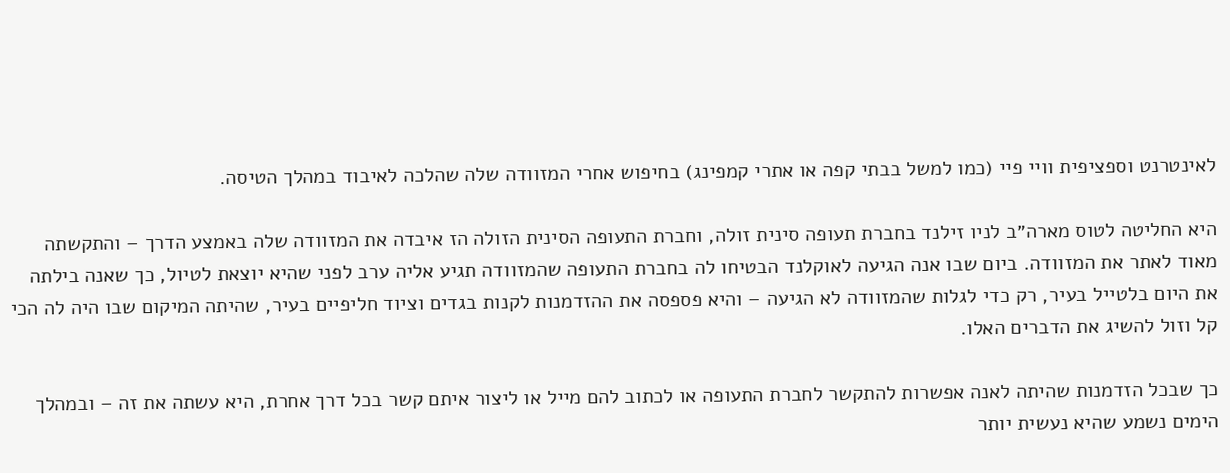לאינטרנט וספציפית וויי פיי (כמו למשל בבתי קפה או אתרי קמפינג) בחיפוש אחרי המזוודה שלה שהלכה לאיבוד במהלך הטיסה.

היא החליטה לטוס מארה״ב לניו זילנד בחברת תעופה סינית זולה, וחברת התעופה הסינית הזולה הז איבדה את המזוודה שלה באמצע הדרך – והתקשתה מאוד לאתר את המזוודה. ביום שבו אנה הגיעה לאוקלנד הבטיחו לה בחברת התעופה שהמזוודה תגיע אליה ערב לפני שהיא יוצאת לטיול, כך שאנה בילתה את היום בלטייל בעיר, רק כדי לגלות שהמזוודה לא הגיעה – והיא פספסה את ההזדמנות לקנות בגדים וציוד חליפיים בעיר, שהיתה המיקום שבו היה לה הכי קל וזול להשיג את הדברים האלו.

כך שבכל הזדמנות שהיתה לאנה אפשרות להתקשר לחברת התעופה או לכתוב להם מייל או ליצור איתם קשר בכל דרך אחרת, היא עשתה את זה – ובמהלך הימים נשמע שהיא נעשית יותר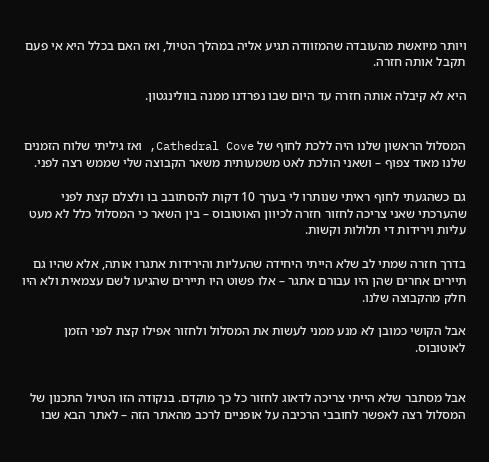ויותר מיואשת מהעובדה שהמזוודה תגיע אליה במהלך הטיול, ואז האם בכלל היא אי פעם תקבל אותה חזרה.

היא לא קיבלה אותה חזרה עד היום שבו נפרדנו ממנה בוולינגטון.


המסלול הראשון שלנו היה ללכת לחוף של Cathedral Cove, ואז גיליתי שלוח הזמנים שלנו מאוד צפוף – ושאני הולכת לאט משמעותית משאר הקבוצה שלי שממש רצה לפני.

גם כשהגעתי לחוף ראיתי שנותרו לי בערך 10 דקות להסתובב בו ולצלם קצת לפני שהערכתי שאני צריכה לחזור חזרה לכיוון האוטובוס – בין השאר כי המסלול כלל לא מעט עליות וירידות די תלולות וקשות.

בדרך חזרה שמתי לב שלא הייתי היחידה שהעליות והירידות אתגרו אותה, אלא שהיו גם תיירים אחרים שהן היו עבורם אתגר – אלו פשוט היו תיירים שהגיעו לשם עצמאית ולא היו חלק מהקבוצה שלנו.

אבל הקושי כמובן לא מנע ממני לעשות את המסלול ולחזור אפילו קצת לפני הזמן לאוטובוס.


אבל מסתבר שלא הייתי צריכה לדאוג לחזור כל כך מוקדם. בנקודה הזו הטיול התכנון של המסלול רצה לאפשר לחובבי הרכיבה על אופניים לרכב מהאתר הזה – לאתר הבא שבו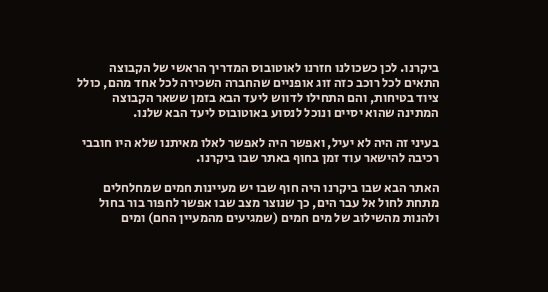ביקרנו. לכן כשכולנו חזרנו לאוטובוס המדריך הראשי של הקבוצה התאים לכל רוכב כזה זוג אופניים שהחברה השכירה לכל אחד מהם, כולל ציוד בטיחות, והם התחילו לדווש ליעד הבא בזמן ששאר הקבוצה המתינה שהוא יסיים ונוכל לנסוע באוטובוס ליעד הבא שלנו.

בעיני זה היה לא יעיל, ואפשר היה לאפשר לאלו מאיתנו שלא היו חובבי רכיבה להישאר עוד זמן בחוף באתר שבו ביקרנו.

האתר הבא שבו ביקרנו היה חוף שבו יש מעיינות חמים שמחלחלים מתחת לחול אל עבר הים, כך שנוצר מצב שבו אפשר לחפור בור בחול ולהנות מהשילוב של מים חמים (שמגיעים מהמעיין החם) ומים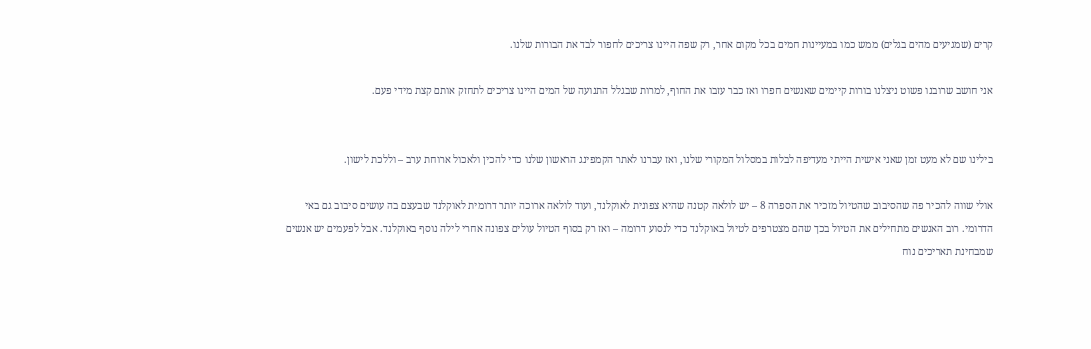קרים (שמגיעים מהים בגלים) ממש כמו במעיינות חמים בכל מקום אחר, רק שפה היינו צריכים לחפור לבד את הבורות שלנו.

אני חושב שרובנו פשוט ניצלנו בורות קיימים שאנשים חפרו ואז כבר עזבו את החוף, למרות שבגלל התנועה של המים היינו צריכים לתחזק אותם קצת מידי פעם.


בילינו שם לא מעט זמן שאני אישית הייתי מעדיפה לבלות במסלול המקורי שלנו, ואז עברנו לאתר הקמפינג הראשון שלנו כדי להכין ולאכול ארוחת ערב – וללכת לישון.

אולי שווה להכיר פה שהסיבוב שהטיול מזכיר את הספרה 8 – יש לולאה קטנה שהיא צפונית לאוקלנד, ועוד לולאה ארוכה יותר דרומית לאוקלנד שבעצם בה עושים סיבוב גם באי הדרומי. רוב האנשים מתחילים את הטיול בכך שהם מצטרפים לטיול באוקלנד כדי לנסוע דרומה – ואז רק בסוף הטיול עולים צפונה אחרי לילה נוסף באוקלנד. אבל לפעמים יש אנשים שמבחינת תאריכים נוח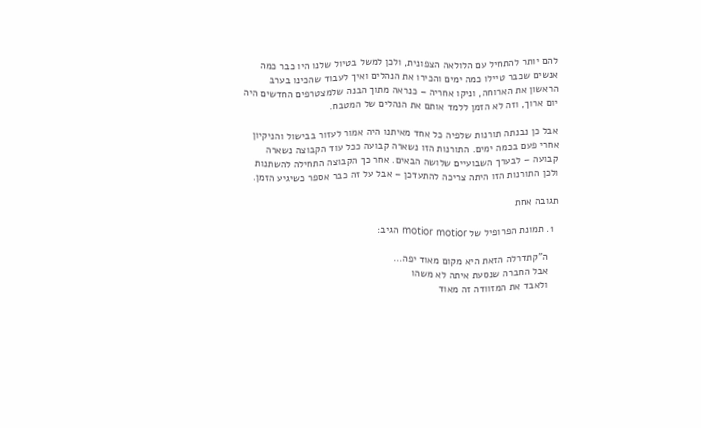להם יותר להתחיל עם הלולאה הצפונית, ולכן למשל בטיול שלנו היו כבר כמה אנשים שכבר טיילו כמה ימים והכירו את הנהלים ואיך לעבוד שהכינו בערב הראשון את הארוחה, וניקו אחריה – כנראה מתוך הבנה שלמצטרפים החדשים היה יום ארוך, וזה לא הזמן ללמד אותם את הנהלים של המטבח.

אבל כן נבנתה תורנות שלפיה כל אחד מאיתנו היה אמור לעזור בבישול והניקיון אחרי פעם בכמה ימים. התורנות הזו נשארה קבועה ככל עוד הקבוצה נשארה קבועה – לבערך השבועיים שלושה הבאים. אחר כך הקבוצה התחילה להשתנות ולכן התורנות הזו היתה צריכה להתעדכן – אבל על זה כבר אספר כשיגיע הזמן.

תגובה אחת

  1. תמונת הפרופיל של motior motior הגיב:

    ה"קתדרלה הזאת היא מקום מאוד יפה…
    אבל החברה שנסעת איתה לא משהו
    ולאבד את המזוודה זה מאוד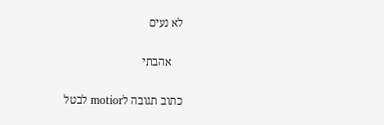לא נעים

    אהבתי

כתוב תגובה לmotior לבטל